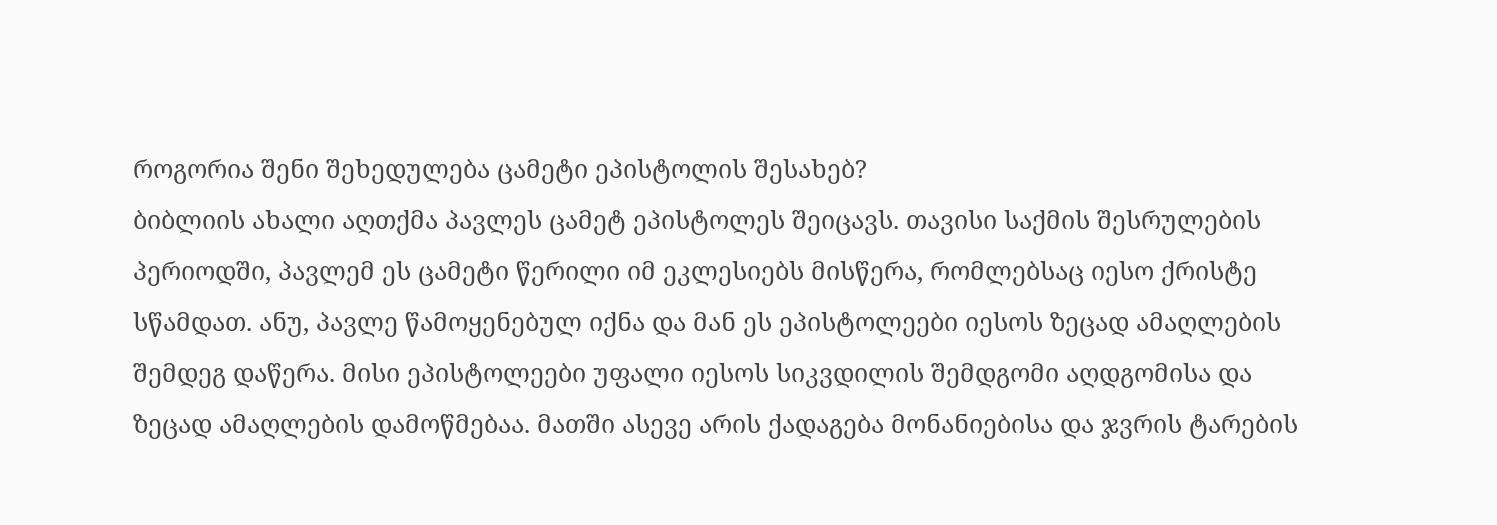როგორია შენი შეხედულება ცამეტი ეპისტოლის შესახებ?
ბიბლიის ახალი აღთქმა პავლეს ცამეტ ეპისტოლეს შეიცავს. თავისი საქმის შესრულების პერიოდში, პავლემ ეს ცამეტი წერილი იმ ეკლესიებს მისწერა, რომლებსაც იესო ქრისტე სწამდათ. ანუ, პავლე წამოყენებულ იქნა და მან ეს ეპისტოლეები იესოს ზეცად ამაღლების შემდეგ დაწერა. მისი ეპისტოლეები უფალი იესოს სიკვდილის შემდგომი აღდგომისა და ზეცად ამაღლების დამოწმებაა. მათში ასევე არის ქადაგება მონანიებისა და ჯვრის ტარების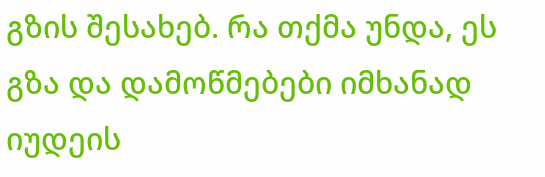გზის შესახებ. რა თქმა უნდა, ეს გზა და დამოწმებები იმხანად იუდეის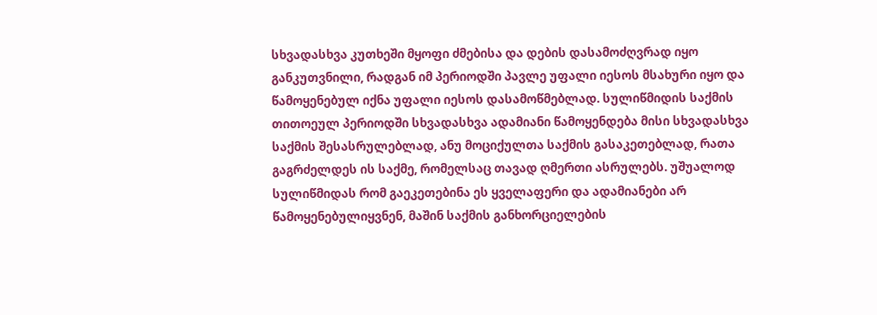სხვადასხვა კუთხეში მყოფი ძმებისა და დების დასამოძღვრად იყო განკუთვნილი, რადგან იმ პერიოდში პავლე უფალი იესოს მსახური იყო და წამოყენებულ იქნა უფალი იესოს დასამოწმებლად. სულიწმიდის საქმის თითოეულ პერიოდში სხვადასხვა ადამიანი წამოყენდება მისი სხვადასხვა საქმის შესასრულებლად, ანუ მოციქულთა საქმის გასაკეთებლად, რათა გაგრძელდეს ის საქმე, რომელსაც თავად ღმერთი ასრულებს. უშუალოდ სულიწმიდას რომ გაეკეთებინა ეს ყველაფერი და ადამიანები არ წამოყენებულიყვნენ, მაშინ საქმის განხორციელების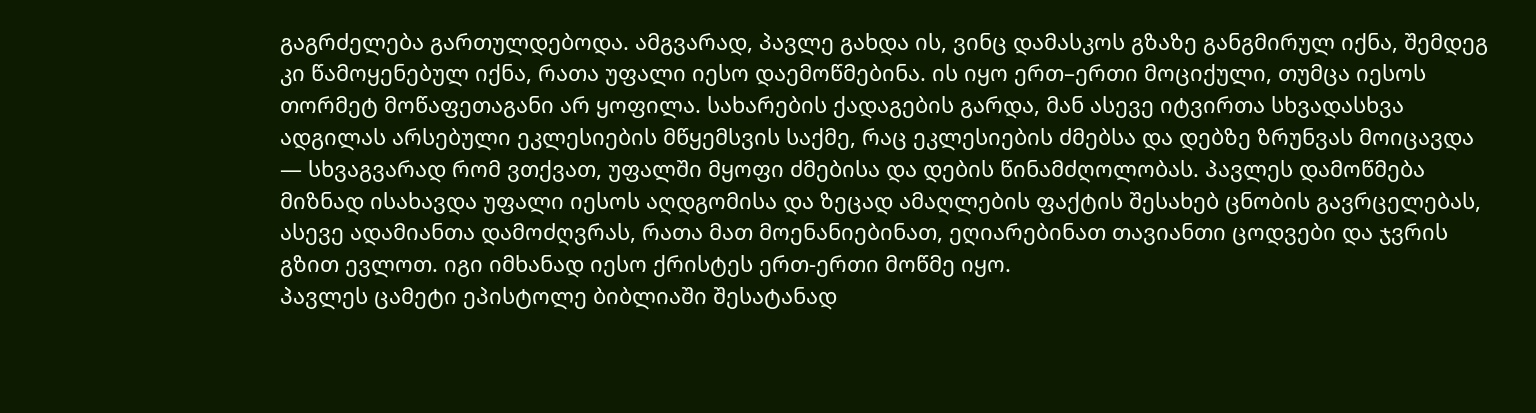გაგრძელება გართულდებოდა. ამგვარად, პავლე გახდა ის, ვინც დამასკოს გზაზე განგმირულ იქნა, შემდეგ კი წამოყენებულ იქნა, რათა უფალი იესო დაემოწმებინა. ის იყო ერთ–ერთი მოციქული, თუმცა იესოს თორმეტ მოწაფეთაგანი არ ყოფილა. სახარების ქადაგების გარდა, მან ასევე იტვირთა სხვადასხვა ადგილას არსებული ეკლესიების მწყემსვის საქმე, რაც ეკლესიების ძმებსა და დებზე ზრუნვას მოიცავდა — სხვაგვარად რომ ვთქვათ, უფალში მყოფი ძმებისა და დების წინამძღოლობას. პავლეს დამოწმება მიზნად ისახავდა უფალი იესოს აღდგომისა და ზეცად ამაღლების ფაქტის შესახებ ცნობის გავრცელებას, ასევე ადამიანთა დამოძღვრას, რათა მათ მოენანიებინათ, ეღიარებინათ თავიანთი ცოდვები და ჯვრის გზით ევლოთ. იგი იმხანად იესო ქრისტეს ერთ-ერთი მოწმე იყო.
პავლეს ცამეტი ეპისტოლე ბიბლიაში შესატანად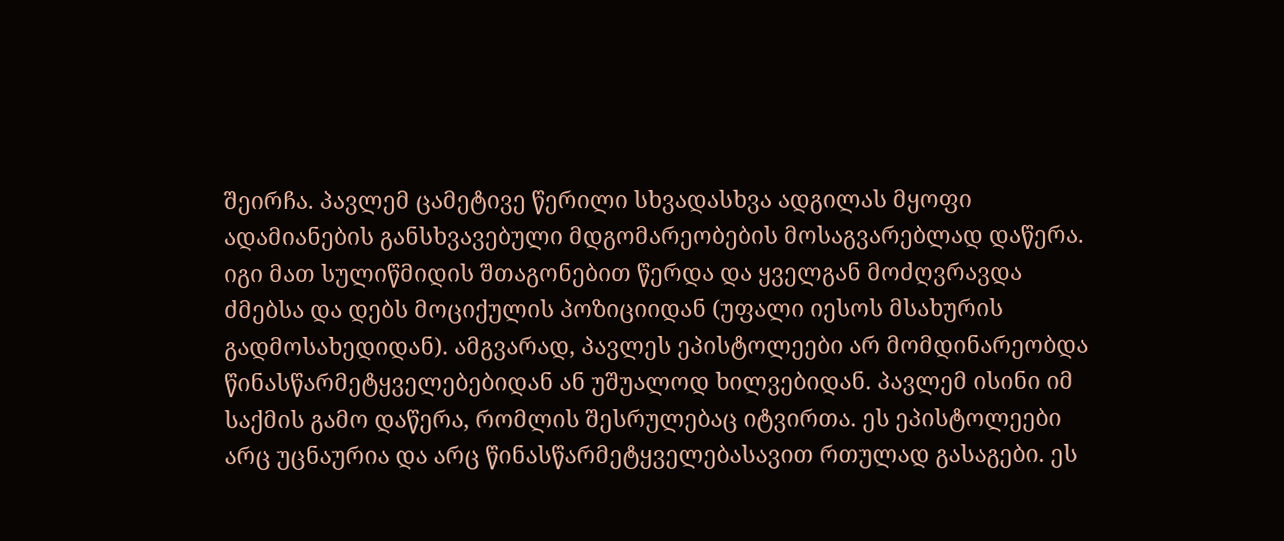შეირჩა. პავლემ ცამეტივე წერილი სხვადასხვა ადგილას მყოფი ადამიანების განსხვავებული მდგომარეობების მოსაგვარებლად დაწერა. იგი მათ სულიწმიდის შთაგონებით წერდა და ყველგან მოძღვრავდა ძმებსა და დებს მოციქულის პოზიციიდან (უფალი იესოს მსახურის გადმოსახედიდან). ამგვარად, პავლეს ეპისტოლეები არ მომდინარეობდა წინასწარმეტყველებებიდან ან უშუალოდ ხილვებიდან. პავლემ ისინი იმ საქმის გამო დაწერა, რომლის შესრულებაც იტვირთა. ეს ეპისტოლეები არც უცნაურია და არც წინასწარმეტყველებასავით რთულად გასაგები. ეს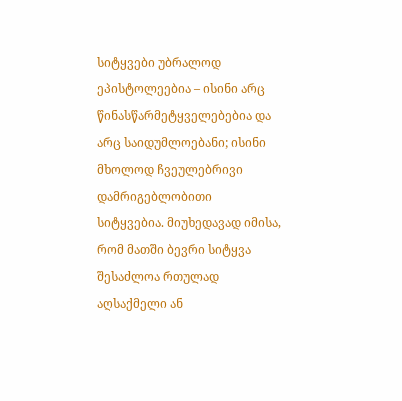სიტყვები უბრალოდ ეპისტოლეებია – ისინი არც წინასწარმეტყველებებია და არც საიდუმლოებანი; ისინი მხოლოდ ჩვეულებრივი დამრიგებლობითი სიტყვებია. მიუხედავად იმისა, რომ მათში ბევრი სიტყვა შესაძლოა რთულად აღსაქმელი ან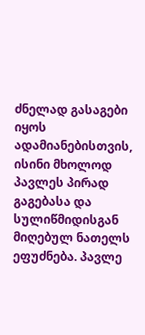ძნელად გასაგები იყოს ადამიანებისთვის, ისინი მხოლოდ პავლეს პირად გაგებასა და სულიწმიდისგან მიღებულ ნათელს ეფუძნება. პავლე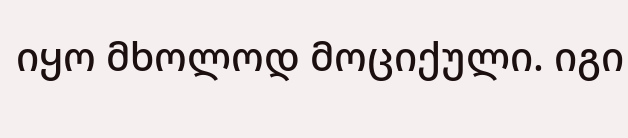იყო მხოლოდ მოციქული. იგი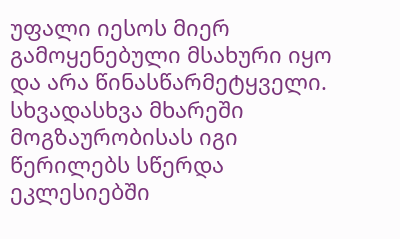უფალი იესოს მიერ გამოყენებული მსახური იყო და არა წინასწარმეტყველი. სხვადასხვა მხარეში მოგზაურობისას იგი წერილებს სწერდა ეკლესიებში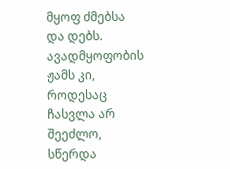მყოფ ძმებსა და დებს. ავადმყოფობის ჟამს კი, როდესაც ჩასვლა არ შეეძლო, სწერდა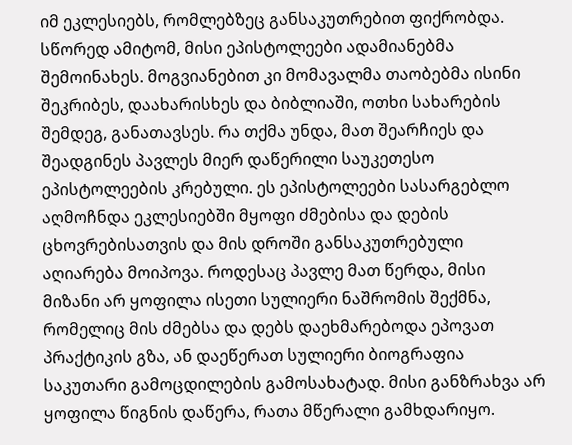იმ ეკლესიებს, რომლებზეც განსაკუთრებით ფიქრობდა. სწორედ ამიტომ, მისი ეპისტოლეები ადამიანებმა შემოინახეს. მოგვიანებით კი მომავალმა თაობებმა ისინი შეკრიბეს, დაახარისხეს და ბიბლიაში, ოთხი სახარების შემდეგ, განათავსეს. რა თქმა უნდა, მათ შეარჩიეს და შეადგინეს პავლეს მიერ დაწერილი საუკეთესო ეპისტოლეების კრებული. ეს ეპისტოლეები სასარგებლო აღმოჩნდა ეკლესიებში მყოფი ძმებისა და დების ცხოვრებისათვის და მის დროში განსაკუთრებული აღიარება მოიპოვა. როდესაც პავლე მათ წერდა, მისი მიზანი არ ყოფილა ისეთი სულიერი ნაშრომის შექმნა, რომელიც მის ძმებსა და დებს დაეხმარებოდა ეპოვათ პრაქტიკის გზა, ან დაეწერათ სულიერი ბიოგრაფია საკუთარი გამოცდილების გამოსახატად. მისი განზრახვა არ ყოფილა წიგნის დაწერა, რათა მწერალი გამხდარიყო.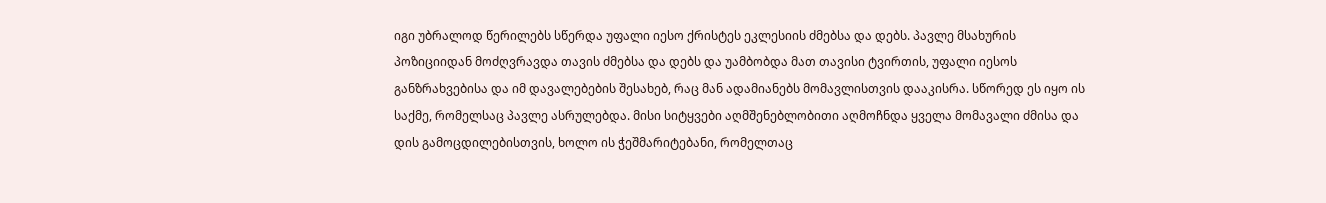იგი უბრალოდ წერილებს სწერდა უფალი იესო ქრისტეს ეკლესიის ძმებსა და დებს. პავლე მსახურის პოზიციიდან მოძღვრავდა თავის ძმებსა და დებს და უამბობდა მათ თავისი ტვირთის, უფალი იესოს განზრახვებისა და იმ დავალებების შესახებ, რაც მან ადამიანებს მომავლისთვის დააკისრა. სწორედ ეს იყო ის საქმე, რომელსაც პავლე ასრულებდა. მისი სიტყვები აღმშენებლობითი აღმოჩნდა ყველა მომავალი ძმისა და დის გამოცდილებისთვის, ხოლო ის ჭეშმარიტებანი, რომელთაც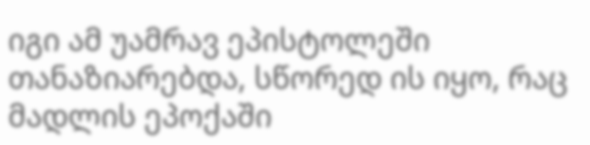იგი ამ უამრავ ეპისტოლეში თანაზიარებდა, სწორედ ის იყო, რაც მადლის ეპოქაში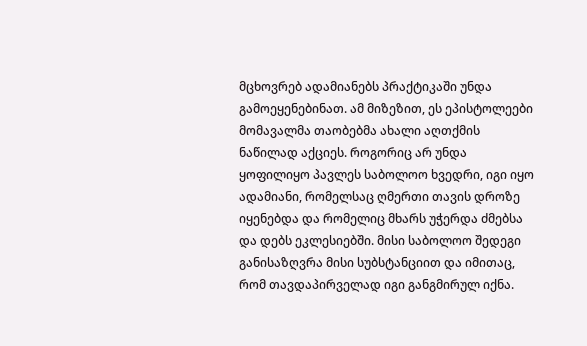მცხოვრებ ადამიანებს პრაქტიკაში უნდა გამოეყენებინათ. ამ მიზეზით, ეს ეპისტოლეები მომავალმა თაობებმა ახალი აღთქმის ნაწილად აქციეს. როგორიც არ უნდა ყოფილიყო პავლეს საბოლოო ხვედრი, იგი იყო ადამიანი, რომელსაც ღმერთი თავის დროზე იყენებდა და რომელიც მხარს უჭერდა ძმებსა და დებს ეკლესიებში. მისი საბოლოო შედეგი განისაზღვრა მისი სუბსტანციით და იმითაც, რომ თავდაპირველად იგი განგმირულ იქნა.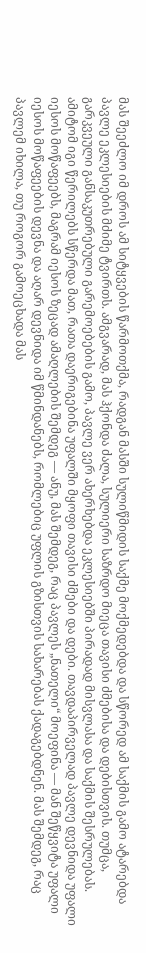მას შეეძლო იმ დროს ამ სიტყვების წარმოთქმა, რადგან მასში სულიწმიდის საქმე მოქმედებდა და სწორედ ამ საქმის გამო ატარებდა პავლე ეკლესიების მძიმე ტვირთს. ამგვარად, მას ჰქონდა ძალა, სულიერი საზრდო მიეცა თავისი ძმებისა და დებისთვის. თუმცა, გარკვეული განსაკუთრებული გარემოებების გამო, პავლე ვერ ახერხებდა ეკლესიებში პირადად მისვლასა და საქმის შესრულებას. ამიტომ იგი წერილებს სწერდა მათ, რათა დაერიგებინა უფალში მყოფი თავისი ძმები და დები. თავდაპირველად პავლე დევნიდა უფალი იესოს მოწაფეებს, მაგრამ იესოს ზეცად ამაღლების შემდეგ — ანუ, მას შემდეგ, რაც პავლეს „ნათელი“ მოეფინა — მან შეწყვიტა უფალი იესოს მოწაფეების დევნა და აღარ დევნიდა იმ წმინდანებს, რომლებიც უფლის გზისთვის სახარებას ქადაგებდნენ. მას შემდეგ, რაც პავლემ იხილა, თუ როგორ გამოეცხადა მას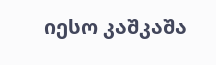იესო კაშკაშა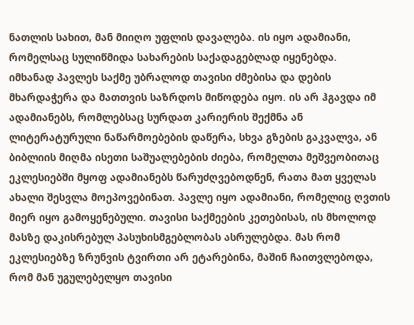ნათლის სახით, მან მიიღო უფლის დავალება. ის იყო ადამიანი, რომელსაც სულიწმიდა სახარების საქადაგებლად იყენებდა.
იმხანად პავლეს საქმე უბრალოდ თავისი ძმებისა და დების მხარდაჭერა და მათთვის საზრდოს მიწოდება იყო. ის არ ჰგავდა იმ ადამიანებს, რომლებსაც სურდათ კარიერის შექმნა ან ლიტერატურული ნაწარმოებების დაწერა, სხვა გზების გაკვალვა, ან ბიბლიის მიღმა ისეთი საშუალებების ძიება, რომელთა მეშვეობითაც ეკლესიებში მყოფ ადამიანებს წარუძღვებოდნენ, რათა მათ ყველას ახალი შესვლა მოეპოვებინათ. პავლე იყო ადამიანი, რომელიც ღვთის მიერ იყო გამოყენებული. თავისი საქმეების კეთებისას, ის მხოლოდ მასზე დაკისრებულ პასუხისმგებლობას ასრულებდა. მას რომ ეკლესიებზე ზრუნვის ტვირთი არ ეტარებინა, მაშინ ჩაითვლებოდა, რომ მან უგულებელყო თავისი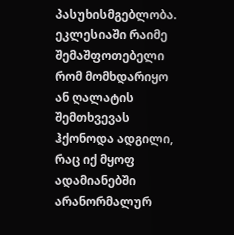პასუხისმგებლობა. ეკლესიაში რაიმე შემაშფოთებელი რომ მომხდარიყო ან ღალატის შემთხვევას ჰქონოდა ადგილი, რაც იქ მყოფ ადამიანებში არანორმალურ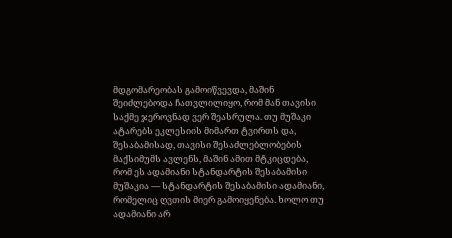მდგომარეობას გამოიწვევდა, მაშინ შეიძლებოდა ჩათვლილიყო, რომ მან თავისი საქმე ჯეროვნად ვერ შეასრულა. თუ მუშაკი ატარებს ეკლესიის მიმართ ტვირთს და, შესაბამისად, თავისი შესაძლებლობების მაქსიმუმს ავლენს, მაშინ ამით მტკიცდება, რომ ეს ადამიანი სტანდარტის შესაბამისი მუშაკია — სტანდარტის შესაბამისი ადამიანი, რომელიც ღვთის მიერ გამოიყენება. ხოლო თუ ადამიანი არ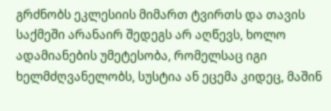გრძნობს ეკლესიის მიმართ ტვირთს და თავის საქმეში არანაირ შედეგს არ აღწევს, ხოლო ადამიანების უმეტესობა, რომელსაც იგი ხელმძღვანელობს, სუსტია ან ეცემა კიდეც, მაშინ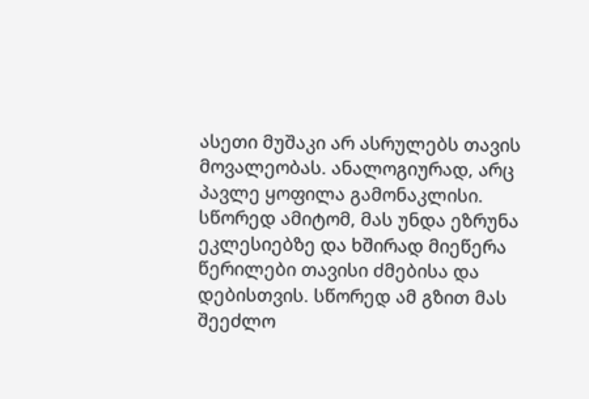ასეთი მუშაკი არ ასრულებს თავის მოვალეობას. ანალოგიურად, არც პავლე ყოფილა გამონაკლისი. სწორედ ამიტომ, მას უნდა ეზრუნა ეკლესიებზე და ხშირად მიეწერა წერილები თავისი ძმებისა და დებისთვის. სწორედ ამ გზით მას შეეძლო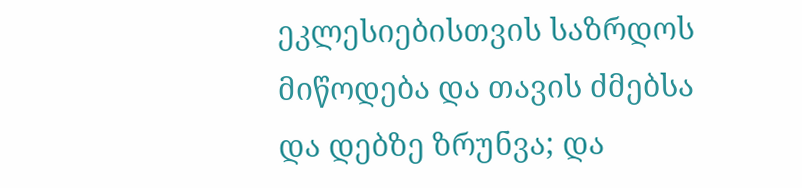ეკლესიებისთვის საზრდოს მიწოდება და თავის ძმებსა და დებზე ზრუნვა; და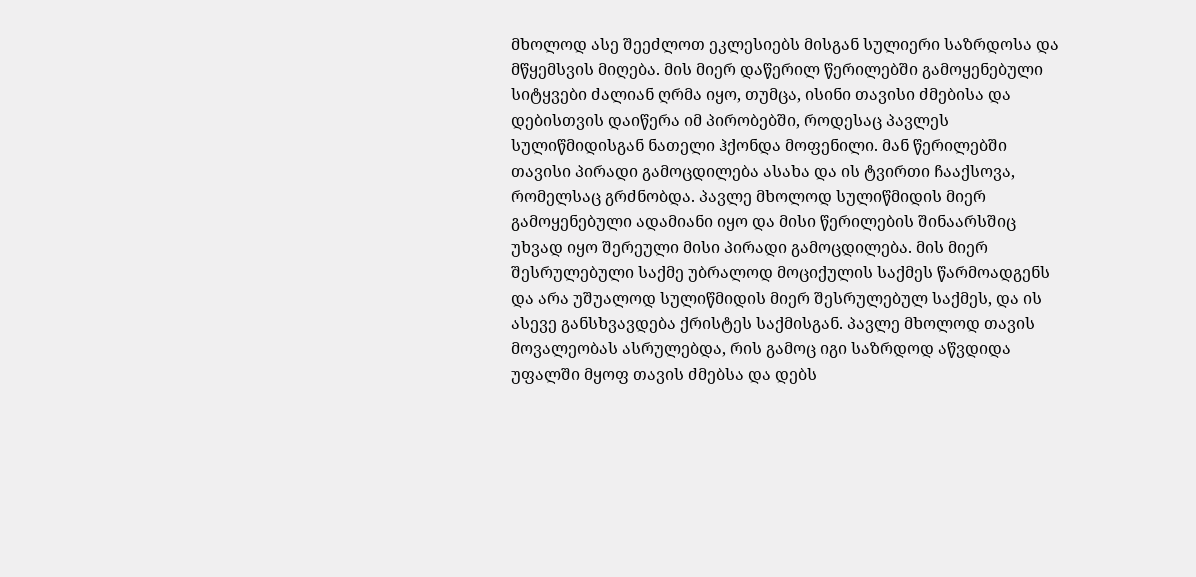მხოლოდ ასე შეეძლოთ ეკლესიებს მისგან სულიერი საზრდოსა და მწყემსვის მიღება. მის მიერ დაწერილ წერილებში გამოყენებული სიტყვები ძალიან ღრმა იყო, თუმცა, ისინი თავისი ძმებისა და დებისთვის დაიწერა იმ პირობებში, როდესაც პავლეს სულიწმიდისგან ნათელი ჰქონდა მოფენილი. მან წერილებში თავისი პირადი გამოცდილება ასახა და ის ტვირთი ჩააქსოვა, რომელსაც გრძნობდა. პავლე მხოლოდ სულიწმიდის მიერ გამოყენებული ადამიანი იყო და მისი წერილების შინაარსშიც უხვად იყო შერეული მისი პირადი გამოცდილება. მის მიერ შესრულებული საქმე უბრალოდ მოციქულის საქმეს წარმოადგენს და არა უშუალოდ სულიწმიდის მიერ შესრულებულ საქმეს, და ის ასევე განსხვავდება ქრისტეს საქმისგან. პავლე მხოლოდ თავის მოვალეობას ასრულებდა, რის გამოც იგი საზრდოდ აწვდიდა უფალში მყოფ თავის ძმებსა და დებს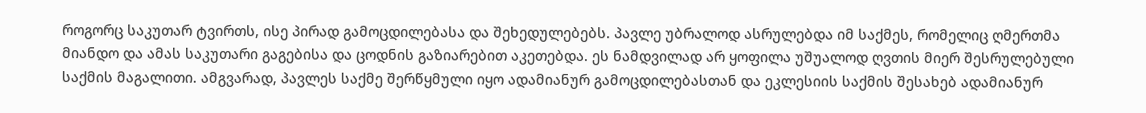როგორც საკუთარ ტვირთს, ისე პირად გამოცდილებასა და შეხედულებებს. პავლე უბრალოდ ასრულებდა იმ საქმეს, რომელიც ღმერთმა მიანდო და ამას საკუთარი გაგებისა და ცოდნის გაზიარებით აკეთებდა. ეს ნამდვილად არ ყოფილა უშუალოდ ღვთის მიერ შესრულებული საქმის მაგალითი. ამგვარად, პავლეს საქმე შერწყმული იყო ადამიანურ გამოცდილებასთან და ეკლესიის საქმის შესახებ ადამიანურ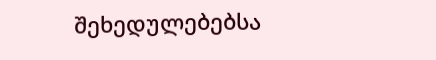შეხედულებებსა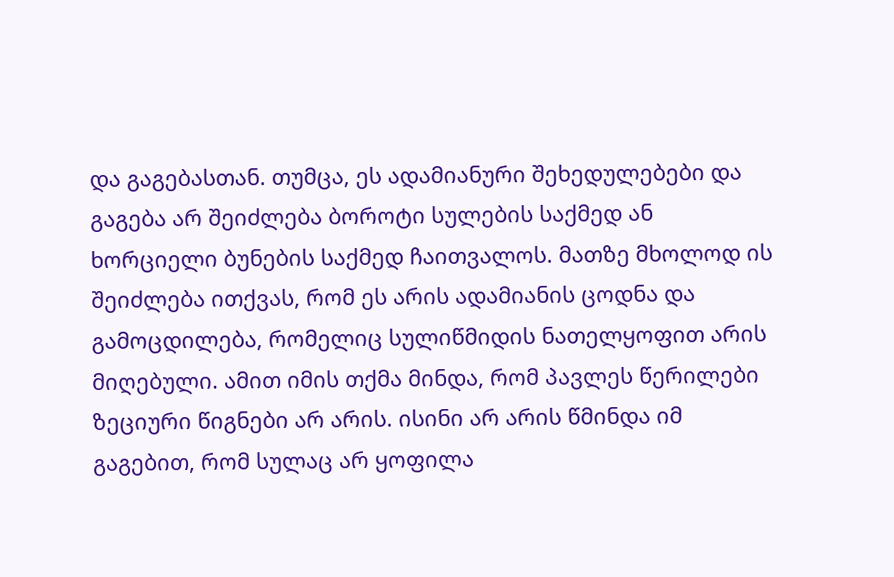და გაგებასთან. თუმცა, ეს ადამიანური შეხედულებები და გაგება არ შეიძლება ბოროტი სულების საქმედ ან ხორციელი ბუნების საქმედ ჩაითვალოს. მათზე მხოლოდ ის შეიძლება ითქვას, რომ ეს არის ადამიანის ცოდნა და გამოცდილება, რომელიც სულიწმიდის ნათელყოფით არის მიღებული. ამით იმის თქმა მინდა, რომ პავლეს წერილები ზეციური წიგნები არ არის. ისინი არ არის წმინდა იმ გაგებით, რომ სულაც არ ყოფილა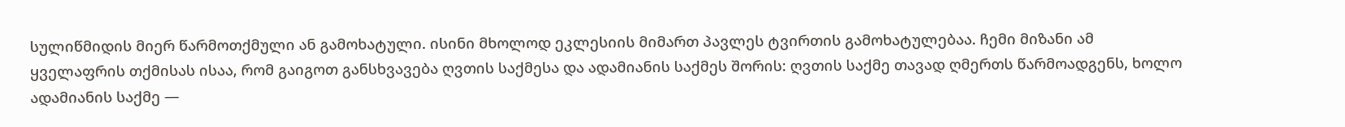სულიწმიდის მიერ წარმოთქმული ან გამოხატული. ისინი მხოლოდ ეკლესიის მიმართ პავლეს ტვირთის გამოხატულებაა. ჩემი მიზანი ამ ყველაფრის თქმისას ისაა, რომ გაიგოთ განსხვავება ღვთის საქმესა და ადამიანის საქმეს შორის: ღვთის საქმე თავად ღმერთს წარმოადგენს, ხოლო ადამიანის საქმე —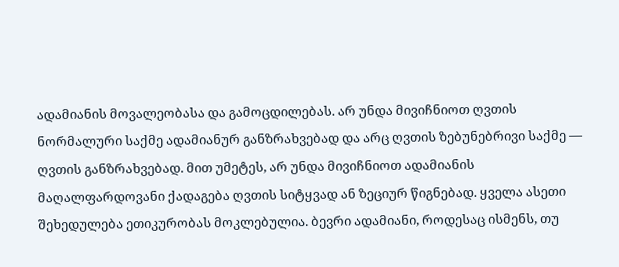ადამიანის მოვალეობასა და გამოცდილებას. არ უნდა მივიჩნიოთ ღვთის ნორმალური საქმე ადამიანურ განზრახვებად და არც ღვთის ზებუნებრივი საქმე — ღვთის განზრახვებად. მით უმეტეს, არ უნდა მივიჩნიოთ ადამიანის მაღალფარდოვანი ქადაგება ღვთის სიტყვად ან ზეციურ წიგნებად. ყველა ასეთი შეხედულება ეთიკურობას მოკლებულია. ბევრი ადამიანი, როდესაც ისმენს, თუ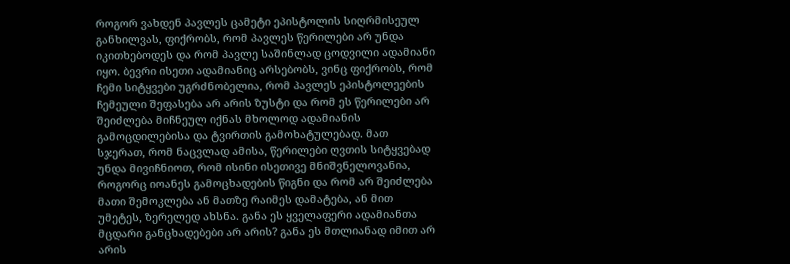როგორ ვახდენ პავლეს ცამეტი ეპისტოლის სიღრმისეულ განხილვას, ფიქრობს, რომ პავლეს წერილები არ უნდა იკითხებოდეს და რომ პავლე საშინლად ცოდვილი ადამიანი იყო. ბევრი ისეთი ადამიანიც არსებობს, ვინც ფიქრობს, რომ ჩემი სიტყვები უგრძნობელია, რომ პავლეს ეპისტოლეების ჩემეული შეფასება არ არის ზუსტი და რომ ეს წერილები არ შეიძლება მიჩნეულ იქნას მხოლოდ ადამიანის გამოცდილებისა და ტვირთის გამოხატულებად. მათ სჯერათ, რომ ნაცვლად ამისა, წერილები ღვთის სიტყვებად უნდა მივიჩნიოთ, რომ ისინი ისეთივე მნიშვნელოვანია, როგორც იოანეს გამოცხადების წიგნი და რომ არ შეიძლება მათი შემოკლება ან მათზე რაიმეს დამატება, ან მით უმეტეს, ზერელედ ახსნა. განა ეს ყველაფერი ადამიანთა მცდარი განცხადებები არ არის? განა ეს მთლიანად იმით არ არის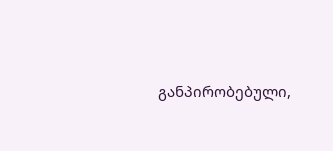განპირობებული,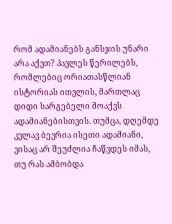რომ ადამიანებს განსჯის უნარი არა აქვთ? პავლეს წერილებს, რომლებიც ორიათასწლიან ისტორიას ითვლის, მართლაც დიდი სარგებელი მოაქვს ადამიანებისთვის. თუმცა, დღემდე კვლავ ბევრია ისეთი ადამიანი, ვისაც არ შეუძლია ჩაწვდეს იმას, თუ რას ამბობდა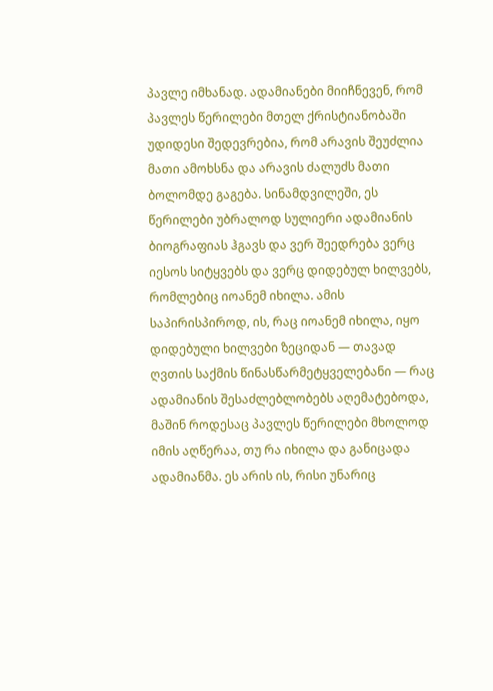პავლე იმხანად. ადამიანები მიიჩნევენ, რომ პავლეს წერილები მთელ ქრისტიანობაში უდიდესი შედევრებია, რომ არავის შეუძლია მათი ამოხსნა და არავის ძალუძს მათი ბოლომდე გაგება. სინამდვილეში, ეს წერილები უბრალოდ სულიერი ადამიანის ბიოგრაფიას ჰგავს და ვერ შეედრება ვერც იესოს სიტყვებს და ვერც დიდებულ ხილვებს, რომლებიც იოანემ იხილა. ამის საპირისპიროდ, ის, რაც იოანემ იხილა, იყო დიდებული ხილვები ზეციდან — თავად ღვთის საქმის წინასწარმეტყველებანი — რაც ადამიანის შესაძლებლობებს აღემატებოდა, მაშინ როდესაც პავლეს წერილები მხოლოდ იმის აღწერაა, თუ რა იხილა და განიცადა ადამიანმა. ეს არის ის, რისი უნარიც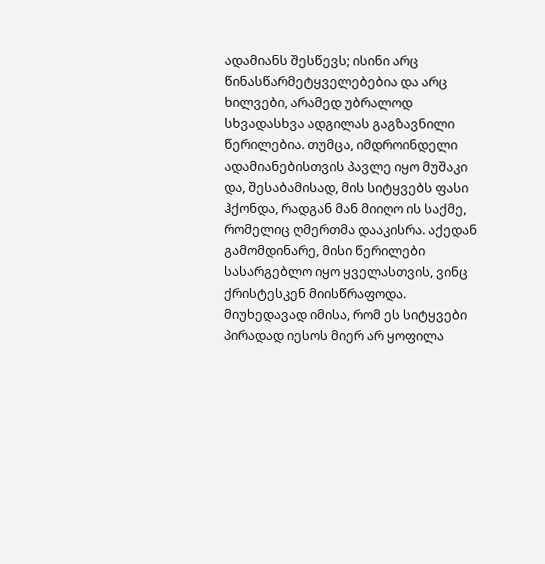ადამიანს შესწევს; ისინი არც წინასწარმეტყველებებია და არც ხილვები, არამედ უბრალოდ სხვადასხვა ადგილას გაგზავნილი წერილებია. თუმცა, იმდროინდელი ადამიანებისთვის პავლე იყო მუშაკი და, შესაბამისად, მის სიტყვებს ფასი ჰქონდა, რადგან მან მიიღო ის საქმე, რომელიც ღმერთმა დააკისრა. აქედან გამომდინარე, მისი წერილები სასარგებლო იყო ყველასთვის, ვინც ქრისტესკენ მიისწრაფოდა. მიუხედავად იმისა, რომ ეს სიტყვები პირადად იესოს მიერ არ ყოფილა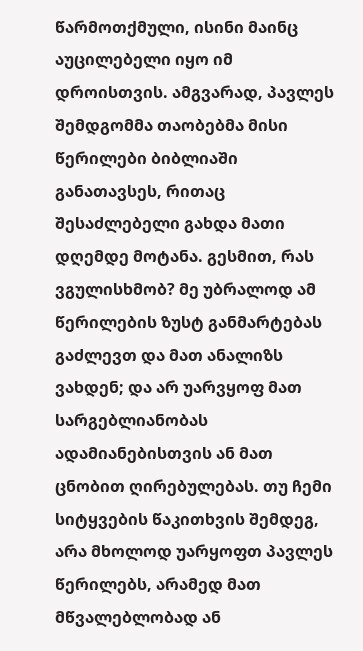წარმოთქმული, ისინი მაინც აუცილებელი იყო იმ დროისთვის. ამგვარად, პავლეს შემდგომმა თაობებმა მისი წერილები ბიბლიაში განათავსეს, რითაც შესაძლებელი გახდა მათი დღემდე მოტანა. გესმით, რას ვგულისხმობ? მე უბრალოდ ამ წერილების ზუსტ განმარტებას გაძლევთ და მათ ანალიზს ვახდენ; და არ უარვყოფ მათ სარგებლიანობას ადამიანებისთვის ან მათ ცნობით ღირებულებას. თუ ჩემი სიტყვების წაკითხვის შემდეგ, არა მხოლოდ უარყოფთ პავლეს წერილებს, არამედ მათ მწვალებლობად ან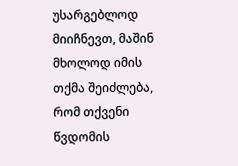უსარგებლოდ მიიჩნევთ, მაშინ მხოლოდ იმის თქმა შეიძლება, რომ თქვენი წვდომის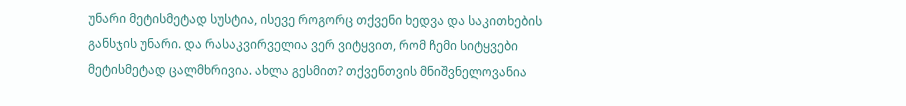უნარი მეტისმეტად სუსტია, ისევე როგორც თქვენი ხედვა და საკითხების განსჯის უნარი. და რასაკვირველია ვერ ვიტყვით, რომ ჩემი სიტყვები მეტისმეტად ცალმხრივია. ახლა გესმით? თქვენთვის მნიშვნელოვანია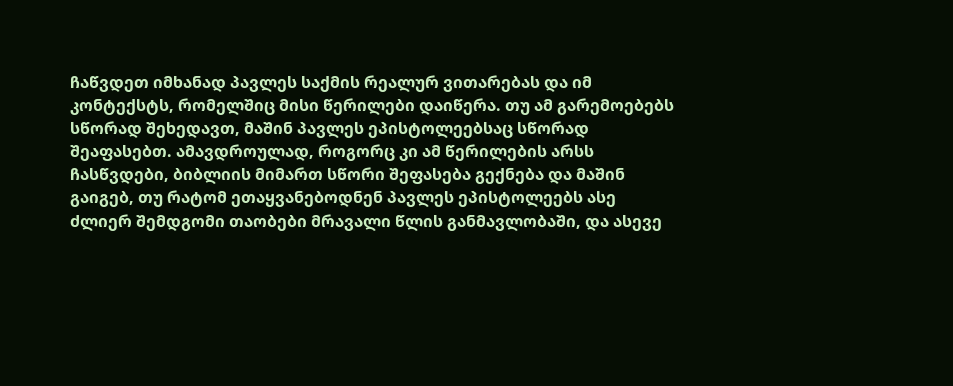ჩაწვდეთ იმხანად პავლეს საქმის რეალურ ვითარებას და იმ კონტექსტს, რომელშიც მისი წერილები დაიწერა. თუ ამ გარემოებებს სწორად შეხედავთ, მაშინ პავლეს ეპისტოლეებსაც სწორად შეაფასებთ. ამავდროულად, როგორც კი ამ წერილების არსს ჩასწვდები, ბიბლიის მიმართ სწორი შეფასება გექნება და მაშინ გაიგებ, თუ რატომ ეთაყვანებოდნენ პავლეს ეპისტოლეებს ასე ძლიერ შემდგომი თაობები მრავალი წლის განმავლობაში, და ასევე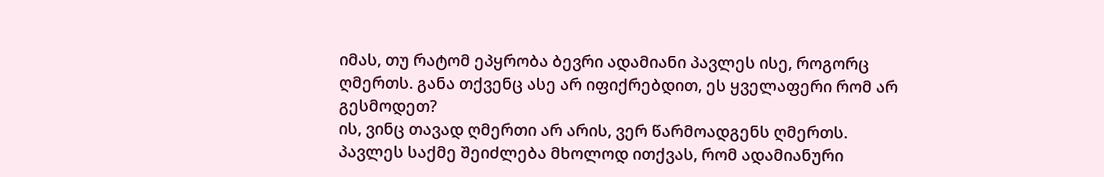იმას, თუ რატომ ეპყრობა ბევრი ადამიანი პავლეს ისე, როგორც ღმერთს. განა თქვენც ასე არ იფიქრებდით, ეს ყველაფერი რომ არ გესმოდეთ?
ის, ვინც თავად ღმერთი არ არის, ვერ წარმოადგენს ღმერთს. პავლეს საქმე შეიძლება მხოლოდ ითქვას, რომ ადამიანური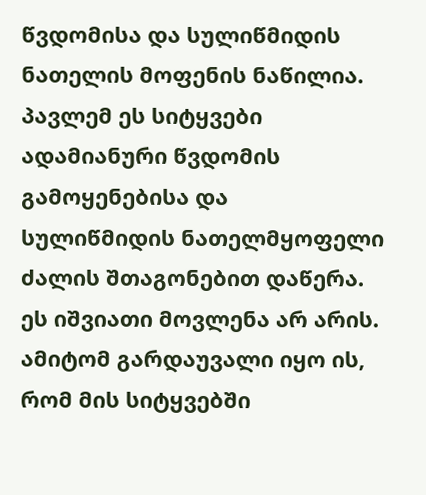წვდომისა და სულიწმიდის ნათელის მოფენის ნაწილია. პავლემ ეს სიტყვები ადამიანური წვდომის გამოყენებისა და სულიწმიდის ნათელმყოფელი ძალის შთაგონებით დაწერა. ეს იშვიათი მოვლენა არ არის. ამიტომ გარდაუვალი იყო ის, რომ მის სიტყვებში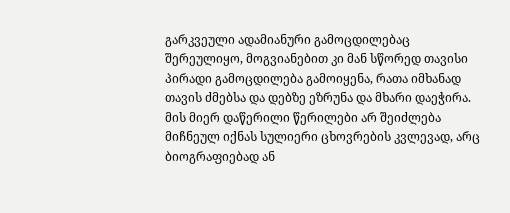გარკვეული ადამიანური გამოცდილებაც შერეულიყო, მოგვიანებით კი მან სწორედ თავისი პირადი გამოცდილება გამოიყენა, რათა იმხანად თავის ძმებსა და დებზე ეზრუნა და მხარი დაეჭირა. მის მიერ დაწერილი წერილები არ შეიძლება მიჩნეულ იქნას სულიერი ცხოვრების კვლევად, არც ბიოგრაფიებად ან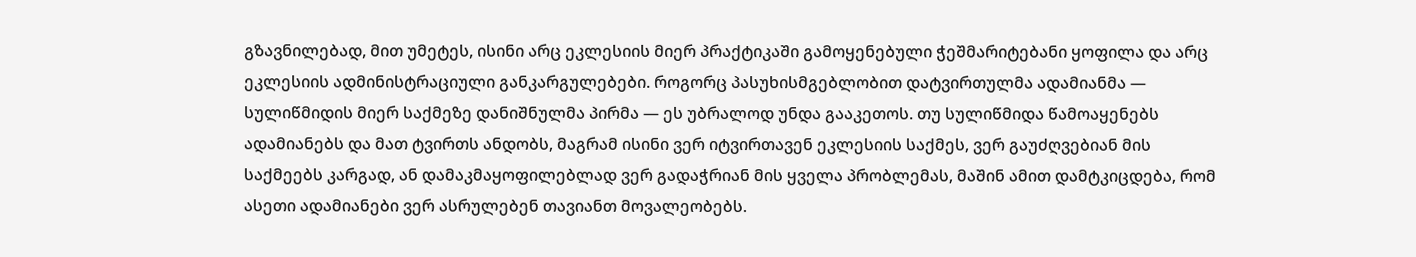გზავნილებად, მით უმეტეს, ისინი არც ეკლესიის მიერ პრაქტიკაში გამოყენებული ჭეშმარიტებანი ყოფილა და არც ეკლესიის ადმინისტრაციული განკარგულებები. როგორც პასუხისმგებლობით დატვირთულმა ადამიანმა — სულიწმიდის მიერ საქმეზე დანიშნულმა პირმა — ეს უბრალოდ უნდა გააკეთოს. თუ სულიწმიდა წამოაყენებს ადამიანებს და მათ ტვირთს ანდობს, მაგრამ ისინი ვერ იტვირთავენ ეკლესიის საქმეს, ვერ გაუძღვებიან მის საქმეებს კარგად, ან დამაკმაყოფილებლად ვერ გადაჭრიან მის ყველა პრობლემას, მაშინ ამით დამტკიცდება, რომ ასეთი ადამიანები ვერ ასრულებენ თავიანთ მოვალეობებს.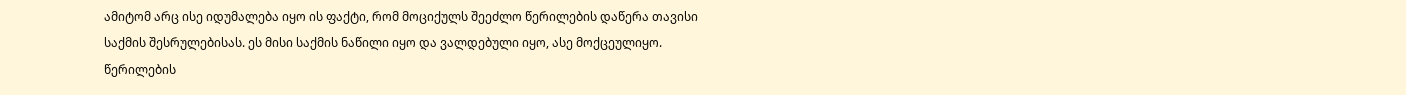ამიტომ არც ისე იდუმალება იყო ის ფაქტი, რომ მოციქულს შეეძლო წერილების დაწერა თავისი საქმის შესრულებისას. ეს მისი საქმის ნაწილი იყო და ვალდებული იყო, ასე მოქცეულიყო. წერილების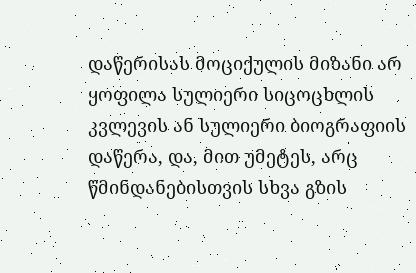დაწერისას მოციქულის მიზანი არ ყოფილა სულიერი სიცოცხლის კვლევის ან სულიერი ბიოგრაფიის დაწერა, და, მით უმეტეს, არც წმინდანებისთვის სხვა გზის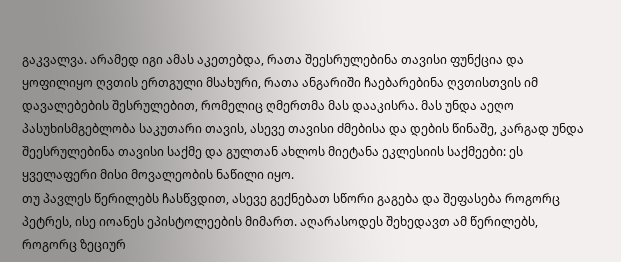გაკვალვა. არამედ იგი ამას აკეთებდა, რათა შეესრულებინა თავისი ფუნქცია და ყოფილიყო ღვთის ერთგული მსახური, რათა ანგარიში ჩაებარებინა ღვთისთვის იმ დავალებების შესრულებით, რომელიც ღმერთმა მას დააკისრა. მას უნდა აეღო პასუხისმგებლობა საკუთარი თავის, ასევე თავისი ძმებისა და დების წინაშე, კარგად უნდა შეესრულებინა თავისი საქმე და გულთან ახლოს მიეტანა ეკლესიის საქმეები: ეს ყველაფერი მისი მოვალეობის ნაწილი იყო.
თუ პავლეს წერილებს ჩასწვდით, ასევე გექნებათ სწორი გაგება და შეფასება როგორც პეტრეს, ისე იოანეს ეპისტოლეების მიმართ. აღარასოდეს შეხედავთ ამ წერილებს, როგორც ზეციურ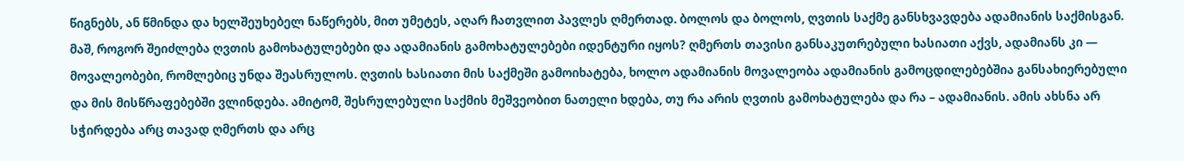წიგნებს, ან წმინდა და ხელშეუხებელ ნაწერებს, მით უმეტეს, აღარ ჩათვლით პავლეს ღმერთად. ბოლოს და ბოლოს, ღვთის საქმე განსხვავდება ადამიანის საქმისგან. მაშ, როგორ შეიძლება ღვთის გამოხატულებები და ადამიანის გამოხატულებები იდენტური იყოს? ღმერთს თავისი განსაკუთრებული ხასიათი აქვს, ადამიანს კი — მოვალეობები, რომლებიც უნდა შეასრულოს. ღვთის ხასიათი მის საქმეში გამოიხატება, ხოლო ადამიანის მოვალეობა ადამიანის გამოცდილებებშია განსახიერებული და მის მისწრაფებებში ვლინდება. ამიტომ, შესრულებული საქმის მეშვეობით ნათელი ხდება, თუ რა არის ღვთის გამოხატულება და რა – ადამიანის. ამის ახსნა არ სჭირდება არც თავად ღმერთს და არც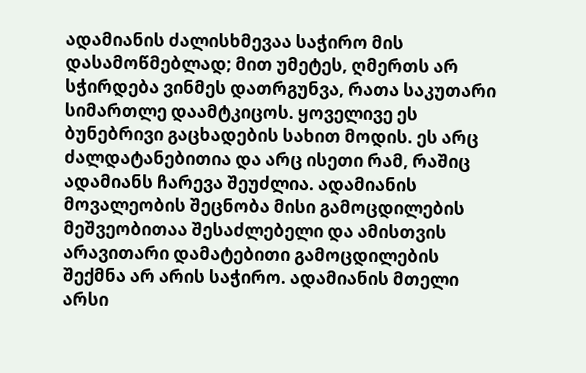ადამიანის ძალისხმევაა საჭირო მის დასამოწმებლად; მით უმეტეს, ღმერთს არ სჭირდება ვინმეს დათრგუნვა, რათა საკუთარი სიმართლე დაამტკიცოს. ყოველივე ეს ბუნებრივი გაცხადების სახით მოდის. ეს არც ძალდატანებითია და არც ისეთი რამ, რაშიც ადამიანს ჩარევა შეუძლია. ადამიანის მოვალეობის შეცნობა მისი გამოცდილების მეშვეობითაა შესაძლებელი და ამისთვის არავითარი დამატებითი გამოცდილების შექმნა არ არის საჭირო. ადამიანის მთელი არსი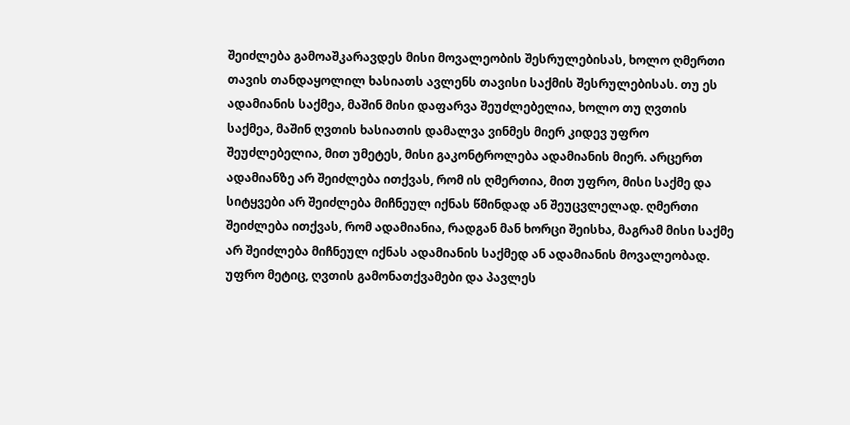შეიძლება გამოაშკარავდეს მისი მოვალეობის შესრულებისას, ხოლო ღმერთი თავის თანდაყოლილ ხასიათს ავლენს თავისი საქმის შესრულებისას. თუ ეს ადამიანის საქმეა, მაშინ მისი დაფარვა შეუძლებელია, ხოლო თუ ღვთის საქმეა, მაშინ ღვთის ხასიათის დამალვა ვინმეს მიერ კიდევ უფრო შეუძლებელია, მით უმეტეს, მისი გაკონტროლება ადამიანის მიერ. არცერთ ადამიანზე არ შეიძლება ითქვას, რომ ის ღმერთია, მით უფრო, მისი საქმე და სიტყვები არ შეიძლება მიჩნეულ იქნას წმინდად ან შეუცვლელად. ღმერთი შეიძლება ითქვას, რომ ადამიანია, რადგან მან ხორცი შეისხა, მაგრამ მისი საქმე არ შეიძლება მიჩნეულ იქნას ადამიანის საქმედ ან ადამიანის მოვალეობად. უფრო მეტიც, ღვთის გამონათქვამები და პავლეს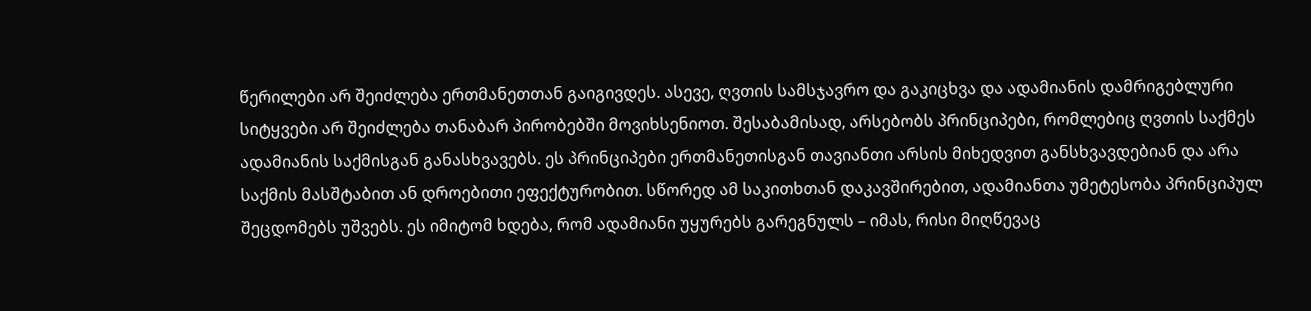წერილები არ შეიძლება ერთმანეთთან გაიგივდეს. ასევე, ღვთის სამსჯავრო და გაკიცხვა და ადამიანის დამრიგებლური სიტყვები არ შეიძლება თანაბარ პირობებში მოვიხსენიოთ. შესაბამისად, არსებობს პრინციპები, რომლებიც ღვთის საქმეს ადამიანის საქმისგან განასხვავებს. ეს პრინციპები ერთმანეთისგან თავიანთი არსის მიხედვით განსხვავდებიან და არა საქმის მასშტაბით ან დროებითი ეფექტურობით. სწორედ ამ საკითხთან დაკავშირებით, ადამიანთა უმეტესობა პრინციპულ შეცდომებს უშვებს. ეს იმიტომ ხდება, რომ ადამიანი უყურებს გარეგნულს – იმას, რისი მიღწევაც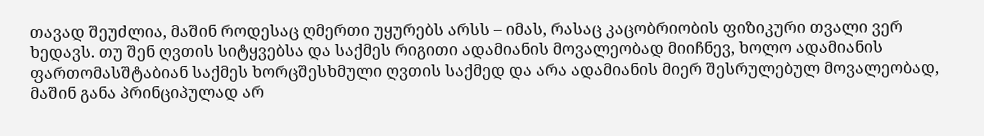თავად შეუძლია, მაშინ როდესაც ღმერთი უყურებს არსს – იმას, რასაც კაცობრიობის ფიზიკური თვალი ვერ ხედავს. თუ შენ ღვთის სიტყვებსა და საქმეს რიგითი ადამიანის მოვალეობად მიიჩნევ, ხოლო ადამიანის ფართომასშტაბიან საქმეს ხორცშესხმული ღვთის საქმედ და არა ადამიანის მიერ შესრულებულ მოვალეობად, მაშინ განა პრინციპულად არ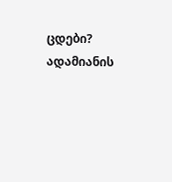ცდები? ადამიანის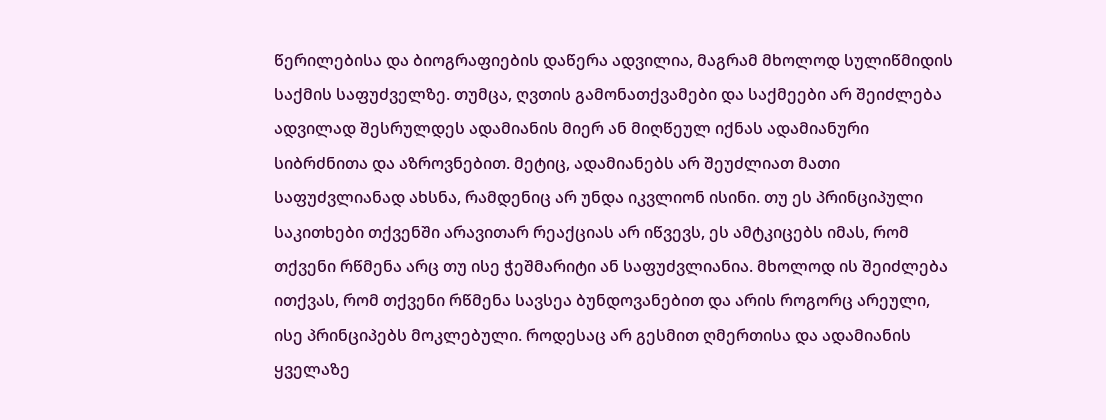წერილებისა და ბიოგრაფიების დაწერა ადვილია, მაგრამ მხოლოდ სულიწმიდის საქმის საფუძველზე. თუმცა, ღვთის გამონათქვამები და საქმეები არ შეიძლება ადვილად შესრულდეს ადამიანის მიერ ან მიღწეულ იქნას ადამიანური სიბრძნითა და აზროვნებით. მეტიც, ადამიანებს არ შეუძლიათ მათი საფუძვლიანად ახსნა, რამდენიც არ უნდა იკვლიონ ისინი. თუ ეს პრინციპული საკითხები თქვენში არავითარ რეაქციას არ იწვევს, ეს ამტკიცებს იმას, რომ თქვენი რწმენა არც თუ ისე ჭეშმარიტი ან საფუძვლიანია. მხოლოდ ის შეიძლება ითქვას, რომ თქვენი რწმენა სავსეა ბუნდოვანებით და არის როგორც არეული, ისე პრინციპებს მოკლებული. როდესაც არ გესმით ღმერთისა და ადამიანის ყველაზე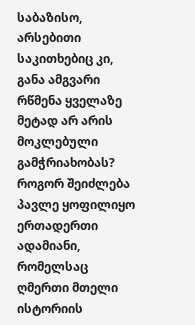საბაზისო, არსებითი საკითხებიც კი, განა ამგვარი რწმენა ყველაზე მეტად არ არის მოკლებული გამჭრიახობას? როგორ შეიძლება პავლე ყოფილიყო ერთადერთი ადამიანი, რომელსაც ღმერთი მთელი ისტორიის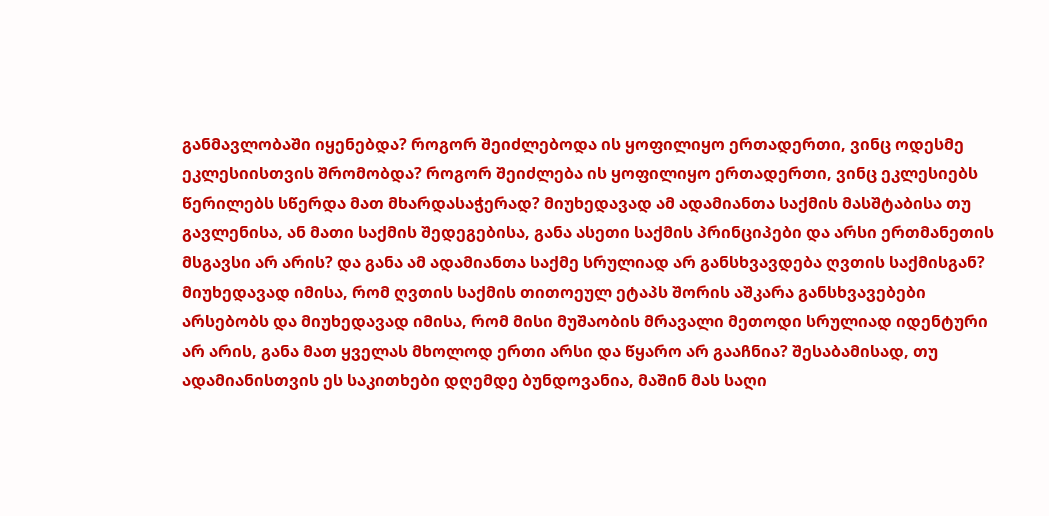განმავლობაში იყენებდა? როგორ შეიძლებოდა ის ყოფილიყო ერთადერთი, ვინც ოდესმე ეკლესიისთვის შრომობდა? როგორ შეიძლება ის ყოფილიყო ერთადერთი, ვინც ეკლესიებს წერილებს სწერდა მათ მხარდასაჭერად? მიუხედავად ამ ადამიანთა საქმის მასშტაბისა თუ გავლენისა, ან მათი საქმის შედეგებისა, განა ასეთი საქმის პრინციპები და არსი ერთმანეთის მსგავსი არ არის? და განა ამ ადამიანთა საქმე სრულიად არ განსხვავდება ღვთის საქმისგან? მიუხედავად იმისა, რომ ღვთის საქმის თითოეულ ეტაპს შორის აშკარა განსხვავებები არსებობს და მიუხედავად იმისა, რომ მისი მუშაობის მრავალი მეთოდი სრულიად იდენტური არ არის, განა მათ ყველას მხოლოდ ერთი არსი და წყარო არ გააჩნია? შესაბამისად, თუ ადამიანისთვის ეს საკითხები დღემდე ბუნდოვანია, მაშინ მას საღი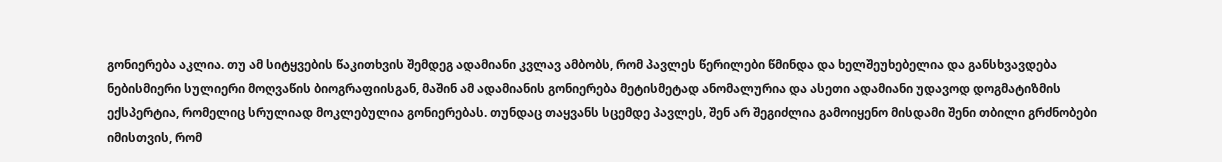გონიერება აკლია. თუ ამ სიტყვების წაკითხვის შემდეგ ადამიანი კვლავ ამბობს, რომ პავლეს წერილები წმინდა და ხელშეუხებელია და განსხვავდება ნებისმიერი სულიერი მოღვაწის ბიოგრაფიისგან, მაშინ ამ ადამიანის გონიერება მეტისმეტად ანომალურია და ასეთი ადამიანი უდავოდ დოგმატიზმის ექსპერტია, რომელიც სრულიად მოკლებულია გონიერებას. თუნდაც თაყვანს სცემდე პავლეს, შენ არ შეგიძლია გამოიყენო მისდამი შენი თბილი გრძნობები იმისთვის, რომ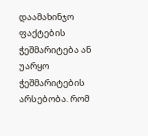დაამახინჯო ფაქტების ჭეშმარიტება ან უარყო ჭეშმარიტების არსებობა. რომ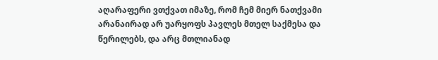აღარაფერი ვთქვათ იმაზე, რომ ჩემ მიერ ნათქვამი არანაირად არ უარყოფს პავლეს მთელ საქმესა და წერილებს, და არც მთლიანად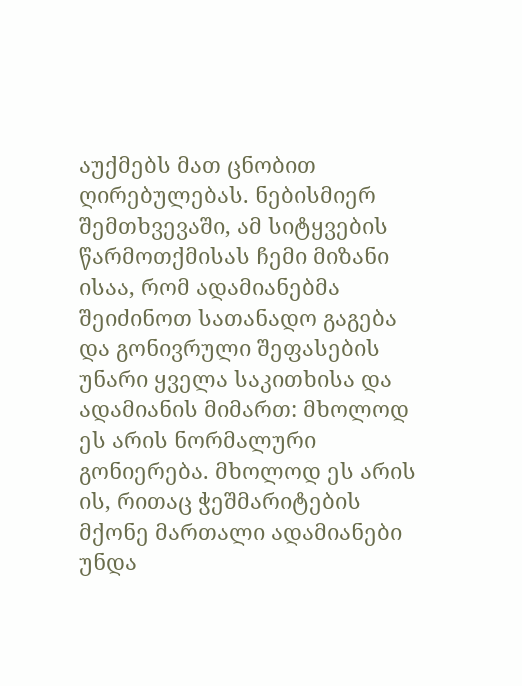აუქმებს მათ ცნობით ღირებულებას. ნებისმიერ შემთხვევაში, ამ სიტყვების წარმოთქმისას ჩემი მიზანი ისაა, რომ ადამიანებმა შეიძინოთ სათანადო გაგება და გონივრული შეფასების უნარი ყველა საკითხისა და ადამიანის მიმართ: მხოლოდ ეს არის ნორმალური გონიერება. მხოლოდ ეს არის ის, რითაც ჭეშმარიტების მქონე მართალი ადამიანები უნდა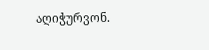აღიჭურვონ.